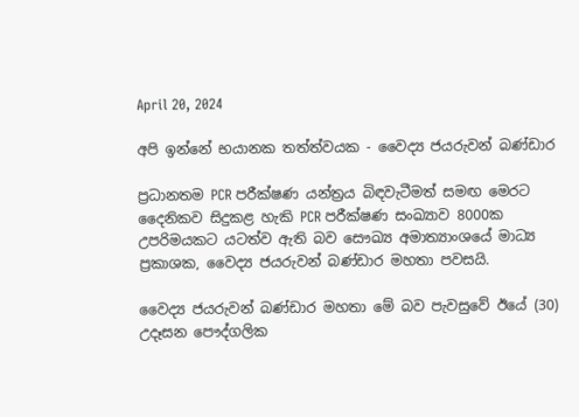April 20, 2024

අපි ඉන්නේ භයානක තත්ත්වයක - වෛද්‍ය ජයරුවන් බණ්ඩාර

ප්‍රධානතම PCR පරීක්ෂණ යන්ත්‍රය බිඳවැටීමත් සමඟ මෙරට දෛනිකව සිදුකළ හැකි PCR පරීක්ෂණ සංඛ්‍යාව 8000ක උපරිමයකට යටත්ව ඇති බව සෞඛ්‍ය අමාත්‍යාංශයේ මාධ්‍ය ප්‍රකාශක, වෛද්‍ය ජයරුවන් බණ්ඩාර මහතා පවසයි.

වෛද්‍ය ජයරුවන් බණ්ඩාර මහතා මේ බව පැවසුවේ ඊයේ (30) උදෑසන පෞද්ගලික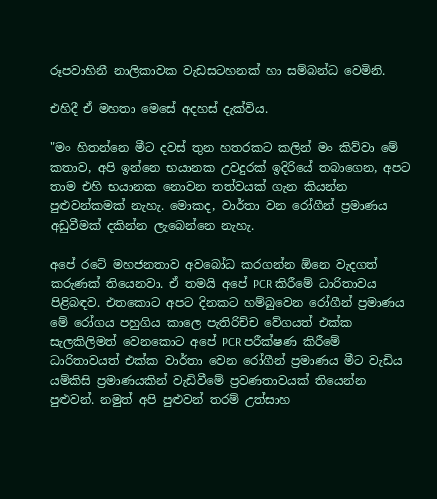රූපවාහිනී නාලිකාවක වැඩසටහනක් හා සම්බන්ධ වෙමිනි.

එහිදී ඒ මහතා මෙසේ අදහස් දැක්විය.

"මං හිතන්නෙ මීට දවස් තුන හතරකට කලින් මං කිව්වා මේ කතාව, අපි ඉන්නෙ භයානක උවදුරක් ඉදිරියේ තබාගෙන, අපට තාම එහි භයානක නොවන තත්වයක් ගැන කියන්න පුළුවන්කමක් නැහැ. මොකද, වාර්තා වන රෝගීන් ප්‍රමාණය අඩුවීමක් දකින්න ලැබෙන්නෙ නැහැ.

අපේ රටේ මහජනතාව අවබෝධ කරගන්න ඕනෙ වැදගත් කරුණක් තියෙනවා. ඒ තමයි අපේ PCR කිරීමේ ධාරිතාවය පිළිබඳව. එතකොට අපට දිනකට හම්බුවෙන රෝගීන් ප්‍රමාණය මේ රෝගය පහුගිය කාලෙ පැතිරිච්ච වේගයත් එක්ක සැලකිලිමත් වෙනකොට අපේ PCR පරීක්ෂණ කිරීමේ ධාරිතාවයත් එක්ක වාර්තා වෙන රෝගීන් ප්‍රමාණය මීට වැඩිය යම්කිසි ප්‍රමාණයකින් වැඩිවීමේ ප්‍රවණතාවයක් තියෙන්න පුළුවන්. නමුත් අපි පුළුවන් තරම් උත්සාහ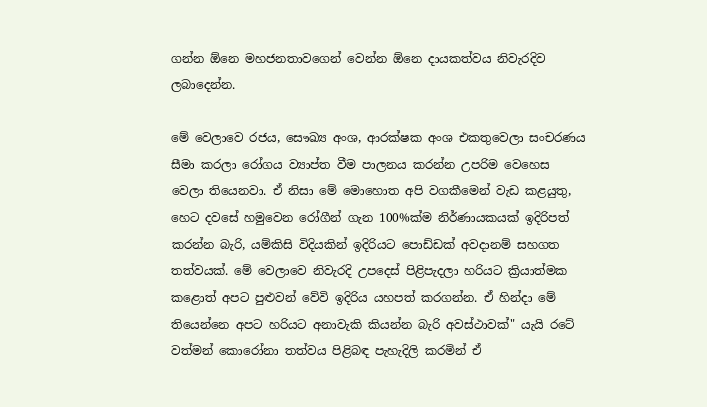ගන්න ඕනෙ මහජනතාවගෙන් වෙන්න ඕනෙ දායකත්වය නිවැරදිව ලබාදෙන්න.

මේ වෙලාවෙ රජය, සෞඛ්‍ය අංශ, ආරක්ෂක අංශ එකතුවෙලා සංචරණය සීමා කරලා රෝගය ව්‍යාප්ත වීම පාලනය කරන්න උපරිම වෙහෙස වෙලා තියෙනවා. ඒ නිසා මේ මොහොත අපි වගකීමෙන් වැඩ කළයුතු, හෙට දවසේ හමුවෙන රෝගීන් ගැන 100%ක්ම නිර්ණායකයක් ඉදිරිපත් කරන්න බැරි, යම්කිසි විදියකින් ඉදිරියට පොඩ්ඩක් අවදානම් සහගත තත්වයක්. මේ වෙලාවෙ නිවැරදි උපදෙස් පිළිපැදලා හරියට ක්‍රියාත්මක කළොත් අපට පුළුවන් වේවි ඉදිරිය යහපත් කරගන්න. ඒ හින්දා මේ තියෙන්නෙ අපට හරියට අනාවැකි කියන්න බැරි අවස්ථාවක්" යැයි රටේ වත්මන් කොරෝනා තත්වය පිළිබඳ පැහැදිලි කරමින් ඒ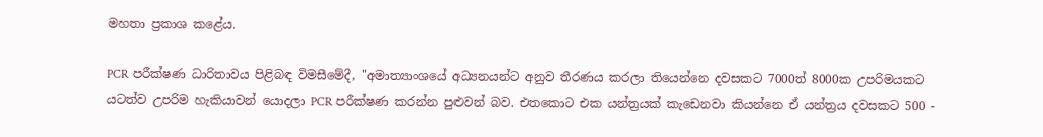මහතා ප්‍රකාශ කළේය.

PCR පරීක්ෂණ ධාරිතාවය පිළිබඳ විමසීමේදී, "අමාත්‍යාංශයේ අධ්‍යනයන්ට අනුව තීරණය කරලා තියෙන්නෙ දවසකට 7000ත් 8000ක උපරිමයකට යටත්ව උපරිම හැකියාවන් යොදලා PCR පරීක්ෂණ කරන්න පුළුවන් බව. එතකොට එක යන්ත්‍රයක් කැඩෙනවා කියන්නෙ ඒ යන්ත්‍රය දවසකට 500 -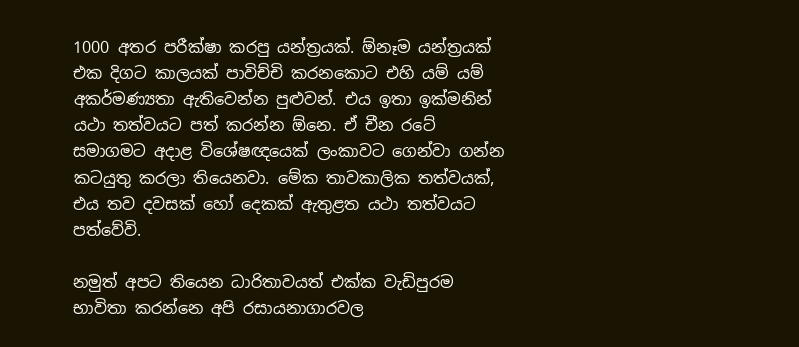1000 අතර පරීක්ෂා කරපු යන්ත්‍රයක්. ඕනෑම යන්ත්‍රයක් එක දිගට කාලයක් පාවිච්චි කරනකොට එහි යම් යම් අකර්මණ්‍යතා ඇතිවෙන්න පුළුවන්. එය ඉතා ඉක්මනින් යථා තත්වයට පත් කරන්න ඕනෙ. ඒ චීන රටේ සමාගමට අදාළ විශේෂඥයෙක් ලංකාවට ගෙන්වා ගන්න කටයුතු කරලා තියෙනවා. මේක තාවකාලික තත්වයක්, එය තව දවසක් හෝ දෙකක් ඇතුළත යථා තත්වයට පත්වේවි.

නමුත් අපට තියෙන ධාරිතාවයත් එක්ක වැඩිපුරම භාවිතා කරන්නෙ අපි රසායනාගාරවල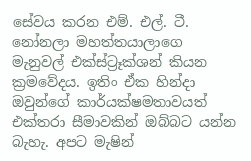සේවය කරන එම්. එල්. ටී. නෝනලා මහත්තයාලාගෙ මැනුවල් එක්ස්ට්‍රෑක්ශන් කියන ක්‍රමවේදය. ඉතිං ඒක හින්දා ඔවුන්ගේ කාර්යක්ෂමතාවයත් එක්තරා සීමාවකින් ඔබ්බට යන්න බැහැ. අපට මැෂින්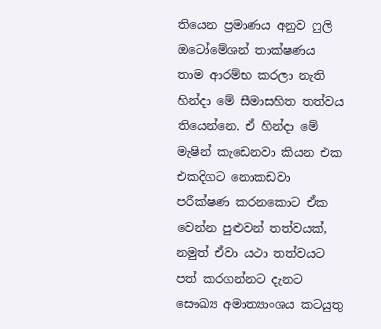තියෙන ප්‍රමාණය අනුව ෆුලි ඔටෝමේශන් තාක්ෂණය තාම ආරම්භ කරලා නැති හින්දා මේ සීමාසහිත තත්වය තියෙන්නෙ. ඒ හින්දා මේ මැෂින් කැඩෙනවා කියන එක එකදිගට නොකඩවා පරීක්ෂණ කරනකොට ඒක වෙන්න පුළුවන් තත්වයක්, නමුත් ඒවා යථා තත්වයට පත් කරගන්නට දැනට සෞඛ්‍ය අමාත්‍යාංශය කටයුතු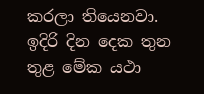කරලා තියෙනවා. ඉදිරි දින දෙක තුන තුළ මේක යථා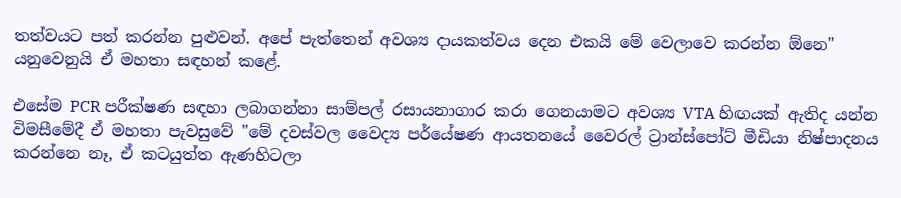තත්වයට පත් කරන්න පුළුවන්. අපේ පැත්තෙන් අවශ්‍ය දායකත්වය දෙන එකයි මේ වෙලාවෙ කරන්න ඕනෙ" යනුවෙනුයි ඒ මහතා සඳහන් කළේ.

එසේම PCR පරීක්ෂණ සඳහා ලබාගන්නා සාම්පල් රසායනාගාර කරා ගෙනයාමට අවශ්‍ය VTA හිඟයක් ඇතිද යන්න විමසීමේදී ඒ මහතා පැවසුවේ "මේ දවස්වල වෛද්‍ය පර්යේෂණ ආයතනයේ වෛරල් ට්‍රාන්ස්පෝට් මීඩියා නිෂ්පාදනය කරන්නෙ නෑ, ඒ කටයුත්ත ඇණහිටලා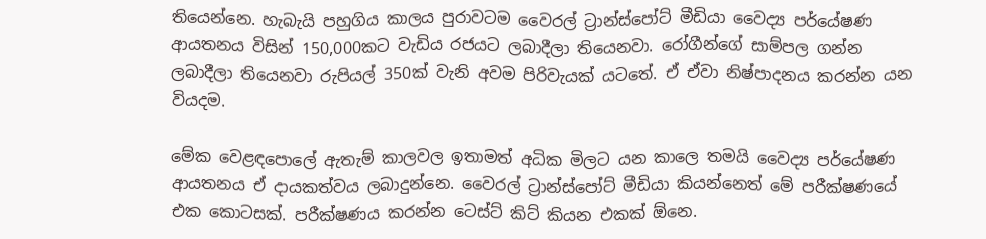තියෙන්නෙ. හැබැයි පහුගිය කාලය පුරාවටම වෛරල් ට්‍රාන්ස්පෝට් මීඩියා වෛද්‍ය පර්යේෂණ ආයතනය විසින් 150,000කට වැඩිය රජයට ලබාදීලා තියෙනවා. රෝගීන්ගේ සාම්පල ගන්න ලබාදීලා තියෙනවා රුපියල් 350ක් වැනි අවම පිරිවැයක් යටතේ. ඒ ඒවා නිෂ්පාදනය කරන්න යන වියදම.

මේක වෙළඳපොලේ ඇතැම් කාලවල ඉතාමත් අධික මිලට යන කාලෙ තමයි වෛද්‍ය පර්යේෂණ ආයතනය ඒ දායකත්වය ලබාදුන්නෙ. වෛරල් ට්‍රාන්ස්පෝට් මීඩියා කියන්නෙත් මේ පරීක්ෂණයේ එක කොටසක්. පරීක්ෂණය කරන්න ටෙස්ට් කිට් කියන එකක් ඕනෙ.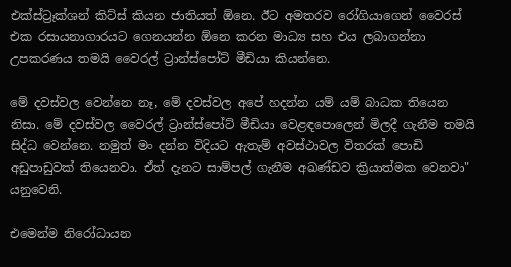එක්ස්ට්‍රෑක්ශන් කිට්ස් කියන ජාතියත් ඕනෙ. ඊට අමතරව රෝගියාගෙන් වෛරස් එක රසායනාගාරයට ගෙනයන්න ඕනෙ කරන මාධ්‍ය සහ එය ලබාගන්නා උපකරණය තමයි වෛරල් ට්‍රාන්ස්පෝට් මීඩියා කියන්නෙ.

මේ දවස්වල වෙන්නෙ නෑ, මේ දවස්වල අපේ හදන්න යම් යම් බාධක තියෙන නිසා. මේ දවස්වල වෛරල් ට්‍රාන්ස්පෝට් මීඩියා වෙළඳපොලෙන් මිලදී ගැනීම තමයි සිද්ධ වෙන්නෙ. නමුත් මං දන්න විදියට ඇතැම් අවස්ථාවල විතරක් පොඩි අඩුපාඩුවක් තියෙනවා. ඒත් දැනට සාම්පල් ගැනීම අඛණ්ඩව ක්‍රියාත්මක වෙනවා" යනුවෙනි.

එමෙන්ම නිරෝධායන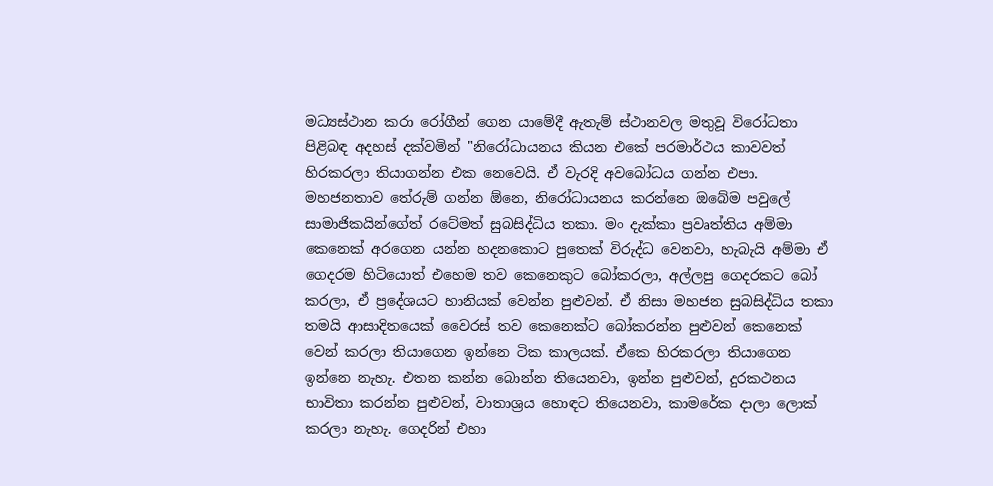මධ්‍යස්ථාන කරා රෝගීන් ගෙන යාමේදී ඇතැම් ස්ථානවල මතුවූ විරෝධතා පිළිබඳ අදහස් දක්වමින් "නිරෝධායනය කියන එකේ පරමාර්ථය කාවවත් හිරකරලා තියාගන්න එක නෙවෙයි. ඒ වැරදි අවබෝධය ගන්න එපා. මහජනතාව තේරුම් ගන්න ඕනෙ, නිරෝධායනය කරන්නෙ ඔබේම පවුලේ සාමාජිකයින්ගේත් රටේමත් සුබසිද්ධිය තකා. මං දැක්කා ප්‍රවෘත්තිය අම්මා කෙනෙක් අරගෙන යන්න හදනකොට පුතෙක් විරුද්ධ වෙනවා, හැබැයි අම්මා ඒ ගෙදරම හිටියොත් එහෙම තව කෙනෙකුට බෝකරලා, අල්ලපු ගෙදරකට බෝ කරලා, ඒ ප්‍රදේශයට හානියක් වෙන්න පුළුවන්. ඒ නිසා මහජන සුබසිද්ධිය තකා තමයි ආසාදිතයෙක් වෛරස් තව කෙනෙක්ට බෝකරන්න පුළුවන් කෙනෙක් වෙන් කරලා තියාගෙන ඉන්නෙ ටික කාලයක්. ඒකෙ හිරකරලා තියාගෙන ඉන්නෙ නැහැ. එතන කන්න බොන්න තියෙනවා, ඉන්න පුළුවන්, දුරකථනය භාවිතා කරන්න පුළුවන්, වාතාශ්‍රය හොඳට තියෙනවා, කාමරේක දාලා ලොක් කරලා නැහැ. ගෙදරින් එහා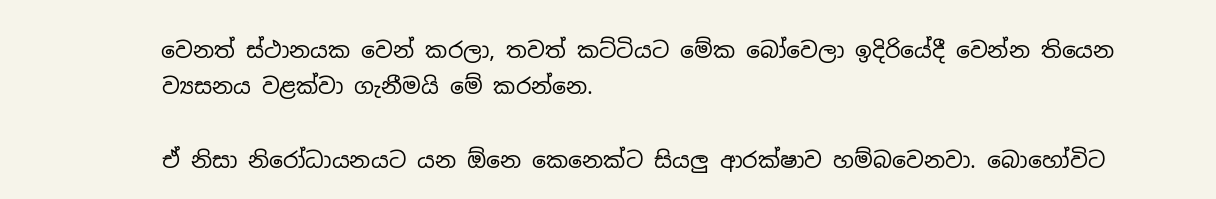වෙනත් ස්ථානයක වෙන් කරලා, තවත් කට්ටියට මේක බෝවෙලා ඉදිරියේදී වෙන්න තියෙන ව්‍යසනය වළක්වා ගැනීමයි මේ කරන්නෙ.

ඒ නිසා නිරෝධායනයට යන ඕනෙ කෙනෙක්ට සියලු ආරක්ෂාව හම්බවෙනවා. බොහෝවිට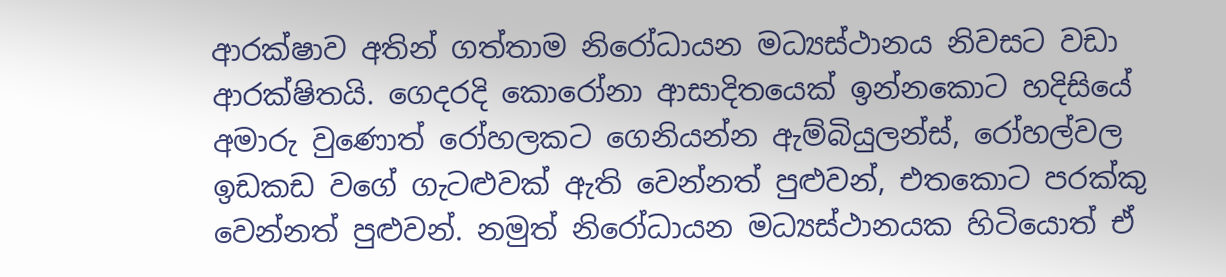ආරක්ෂාව අතින් ගත්තාම නිරෝධායන මධ්‍යස්ථානය නිවසට වඩා ආරක්ෂිතයි. ගෙදරදි කොරෝනා ආසාදිතයෙක් ඉන්නකොට හදිසියේ අමාරු වුණොත් රෝහලකට ගෙනියන්න ඇම්බියුලන්ස්, රෝහල්වල ඉඩකඩ වගේ ගැටළුවක් ඇති වෙන්නත් පුළුවන්, එතකොට පරක්කු වෙන්නත් පුළුවන්. නමුත් නිරෝධායන මධ්‍යස්ථානයක හිටියොත් ඒ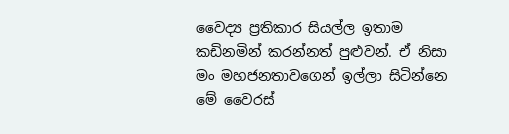වෛද්‍ය ප්‍රතිකාර සියල්ල ඉතාම කඩිනමින් කරන්නත් පුළුවන්. ඒ නිසා මං මහජනතාවගෙන් ඉල්ලා සිටින්නෙ මේ වෛරස්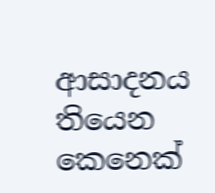ආසාදනය තියෙන කෙනෙක්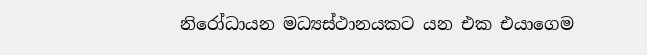නිරෝධායන මධ්‍යස්ථානයකට යන එක එයාගෙම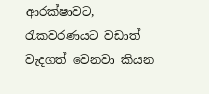ආරක්ෂාවට, රැකවරණයට වඩාත් වැදගත් වෙනවා කියන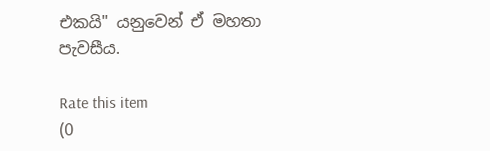එකයි" යනුවෙන් ඒ මහතා පැවසීය.

Rate this item
(0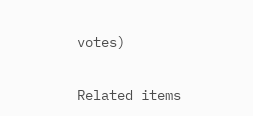votes)

Related items